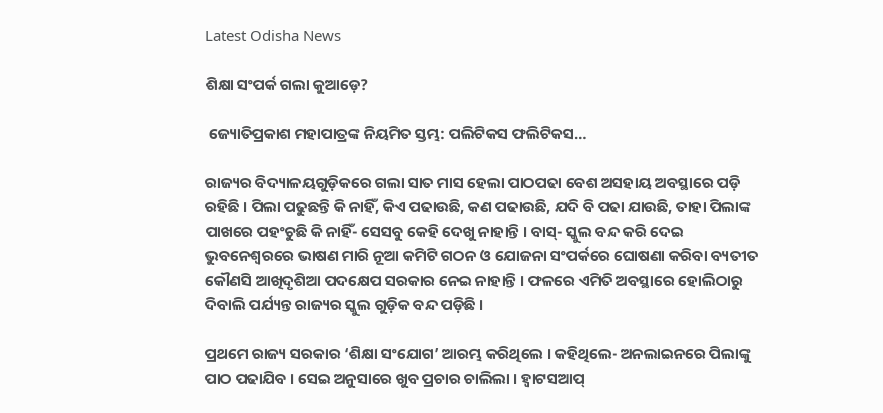Latest Odisha News

ଶିକ୍ଷା ସଂପର୍କ ଗଲା କୁଆଡ଼େ?

 ଜ୍ୟୋତିପ୍ରକାଶ ମହାପାତ୍ରଙ୍କ ନିୟମିତ ସ୍ତମ୍ଭ: ପଲିଟିକସ ଫଲିଟିକସ…

ରାଜ୍ୟର ବିଦ୍ୟାଳୟଗୁଡ଼ିକରେ ଗଲା ସାତ ମାସ ହେଲା ପାଠପଢା ବେଶ ଅସହାୟ ଅବସ୍ଥାରେ ପଡ଼ି ରହିଛି । ପିଲା ପଢୁଛନ୍ତି କି ନାହିଁ, କିଏ ପଢାଉଛି, କଣ ପଢାଉଛି, ଯଦି ବି ପଢା ଯାଉଛି, ତାହା ପିଲାଙ୍କ ପାଖରେ ପହଂଚୁଛି କି ନାହିଁ- ସେସବୁ କେହି ଦେଖୁ ନାହାନ୍ତି । ବାସ୍‌- ସ୍କୁଲ ବନ୍ଦ କରି ଦେଇ ଭୁବନେଶ୍ୱରରେ ଭାଷଣ ମାରି ନୂଆ କମିଟି ଗଠନ ଓ ଯୋଜନା ସଂପର୍କରେ ଘୋଷଣା କରିବା ବ୍ୟତୀତ କୌଣସି ଆଖିଦୃଶିଆ ପଦକ୍ଷେପ ସରକାର ନେଇ ନାହାନ୍ତି । ଫଳରେ ଏମିତି ଅବସ୍ଥାରେ ହୋଲିଠାରୁ ଦିବାଲି ପର୍ଯ୍ୟନ୍ତ ରାଜ୍ୟର ସ୍କୁଲ ଗୁଡ଼ିକ ବନ୍ଦ ପଡ଼ିଛି ।

ପ୍ରଥମେ ରାଜ୍ୟ ସରକାର ‘ଶିକ୍ଷା ସଂଯୋଗ’ ଆରମ୍ଭ କରିଥିଲେ । କହିଥିଲେ- ଅନଲାଇନରେ ପିଲାଙ୍କୁ ପାଠ ପଢାଯିବ । ସେଇ ଅନୁସାରେ ଖୁବ ପ୍ରଚାର ଚାଲିଲା । ହ୍ୱାଟସଆପ୍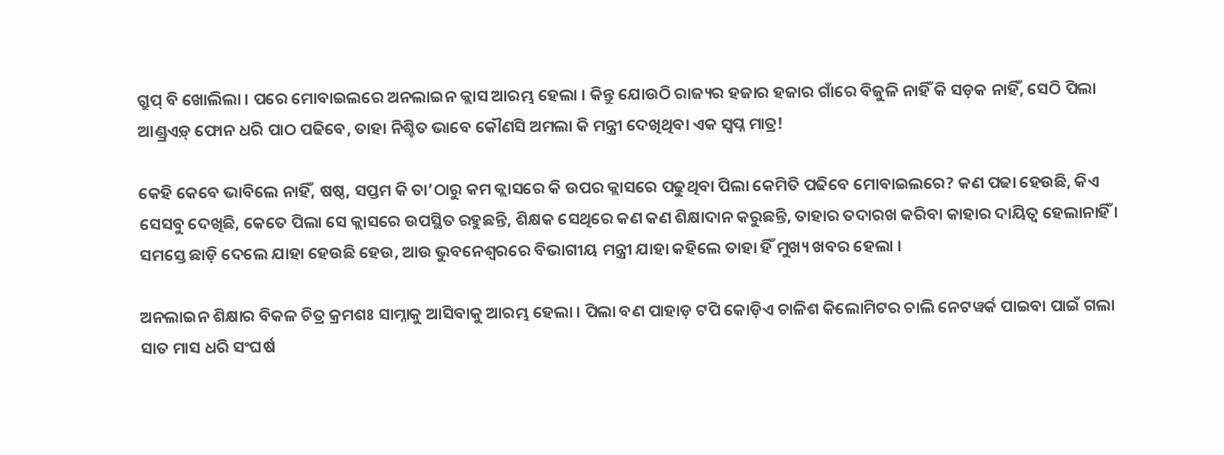ଗ୍ରୁପ୍ ବି ଖୋଲିଲା । ପରେ ମୋବାଇଲରେ ଅନଲାଇନ କ୍ଲାସ ଆରମ୍ଭ ହେଲା । କିନ୍ତୁ ଯୋଉଠି ରାଜ୍ୟର ହଜାର ହଜାର ଗାଁରେ ବିଜୁଳି ନାହିଁ କି ସଡ଼କ ନାହିଁ, ସେଠି ପିଲା ଆଣ୍ଡ୍ରଏଡ଼୍ ଫୋନ ଧରି ପାଠ ପଢିବେ, ତାହା ନିଶ୍ଚିତ ଭାବେ କୌଣସି ଅମଲା କି ମନ୍ତ୍ରୀ ଦେଖିଥିବା ଏକ ସ୍ୱପ୍ନ ମାତ୍ର!

କେହି କେବେ ଭାବିଲେ ନାହିଁ, ଷଷ୍ଠ, ସପ୍ତମ କି ତା’ଠାରୁ କମ କ୍ଲାସରେ କି ଉପର କ୍ଲାସରେ ପଢୁଥିବା ପିଲା କେମିତି ପଢିବେ ମୋବାଇଲରେ? କଣ ପଢା ହେଉଛି, କିଏ ସେସବୁ ଦେଖିଛି, କେତେ ପିଲା ସେ କ୍ଲାସରେ ଉପସ୍ଥିତ ରହୁଛନ୍ତି, ଶିକ୍ଷକ ସେଥିରେ କଣ କଣ ଶିକ୍ଷାଦାନ କରୁଛନ୍ତି, ତାହାର ତଦାରଖ କରିବା କାହାର ଦାୟିତ୍ୱ ହେଲାନାହିଁ । ସମସ୍ତେ ଛାଡ଼ି ଦେଲେ ଯାହା ହେଉଛି ହେଉ, ଆଉ ଭୁବନେଶ୍ୱରରେ ବିଭାଗୀୟ ମନ୍ତ୍ରୀ ଯାହା କହିଲେ ତାହା ହିଁ ମୁଖ୍ୟ ଖବର ହେଲା ।

ଅନଲାଇନ ଶିକ୍ଷାର ବିକଳ ଚିତ୍ର କ୍ରମଶଃ ସାମ୍ନାକୁ ଆସିବାକୁ ଆରମ୍ଭ ହେଲା । ପିଲା ବଣ ପାହାଡ଼ ଟପି କୋଡ଼ିଏ ଚାଳିଶ କିଲୋମିଟର ଚାଲି ନେଟୱର୍କ ପାଇବା ପାଇଁ ଗଲା ସାତ ମାସ ଧରି ସଂଘର୍ଷ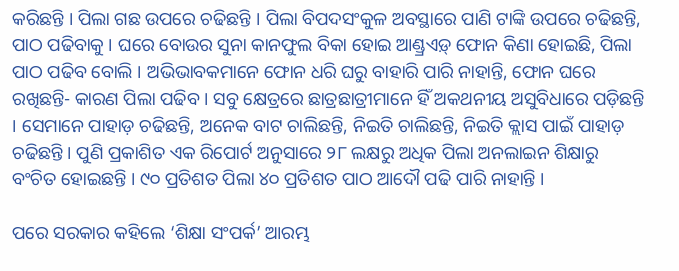କରିଛନ୍ତି । ପିଲା ଗଛ ଉପରେ ଚଢିଛନ୍ତି । ପିଲା ବିପଦସଂକୁଳ ଅବସ୍ଥାରେ ପାଣି ଟାଙ୍କି ଉପରେ ଚଢିଛନ୍ତି, ପାଠ ପଢିବାକୁ । ଘରେ ବୋଉର ସୁନା କାନଫୁଲ ବିକା ହୋଇ ଆଣ୍ଡ୍ରଏଡ଼୍ ଫୋନ କିଣା ହୋଇଛି, ପିଲା ପାଠ ପଢିବ ବୋଲି । ଅଭିଭାବକମାନେ ଫୋନ ଧରି ଘରୁ ବାହାରି ପାରି ନାହାନ୍ତି, ଫୋନ ଘରେ ରଖିଛନ୍ତି- କାରଣ ପିଲା ପଢିବ । ସବୁ କ୍ଷେତ୍ରରେ ଛାତ୍ରଛାତ୍ରୀମାନେ ହିଁ ଅକଥନୀୟ ଅସୁବିଧାରେ ପଡ଼ିଛନ୍ତି । ସେମାନେ ପାହାଡ଼ ଚଢିଛନ୍ତି, ଅନେକ ବାଟ ଚାଲିଛନ୍ତି, ନିଇତି ଚାଲିଛନ୍ତି, ନିଇତି କ୍ଲାସ ପାଇଁ ପାହାଡ଼ ଚଢିଛନ୍ତି । ପୁଣି ପ୍ରକାଶିତ ଏକ ରିପୋର୍ଟ ଅନୁସାରେ ୨୮ ଲକ୍ଷରୁ ଅଧିକ ପିଲା ଅନଲାଇନ ଶିକ୍ଷାରୁ ବଂଚିତ ହୋଇଛନ୍ତି । ୯୦ ପ୍ରତିଶତ ପିଲା ୪୦ ପ୍ରତିଶତ ପାଠ ଆଦୌ ପଢି ପାରି ନାହାନ୍ତି ।

ପରେ ସରକାର କହିଲେ ‘ଶିକ୍ଷା ସଂପର୍କ’ ଆରମ୍ଭ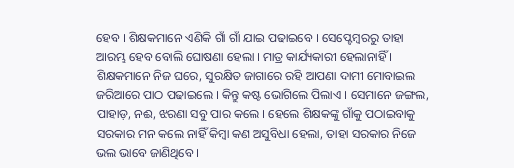ହେବ । ଶିକ୍ଷକମାନେ ଏଣିକି ଗାଁ ଗାଁ ଯାଇ ପଢାଇବେ । ସେପ୍ଟେମ୍ବରରୁ ତାହା ଆରମ୍ଭ ହେବ ବୋଲି ଘୋଷଣା ହେଲା । ମାତ୍ର କାର୍ଯ୍ୟକାରୀ ହେଲାନାହିଁ । ଶିକ୍ଷକମାନେ ନିଜ ଘରେ, ସୁରକ୍ଷିତ ଜାଗାରେ ରହି ଆପଣା ଦାମୀ ମୋବାଇଲ ଜରିଆରେ ପାଠ ପଢାଇଲେ । କିନ୍ତୁ କଷ୍ଟ ଭୋଗିଲେ ପିଲାଏ । ସେମାନେ ଜଙ୍ଗଲ, ପାହାଡ଼, ନଈ, ଝରଣା ସବୁ ପାର କଲେ । ହେଲେ ଶିକ୍ଷକଙ୍କୁ ଗାଁକୁ ପଠାଇବାକୁ ସରକାର ମନ କଲେ ନାହିଁ କିମ୍ବା କଣ ଅସୁବିଧା ହେଲା, ତାହା ସରକାର ନିଜେ ଭଲ ଭାବେ ଜାଣିଥିବେ ।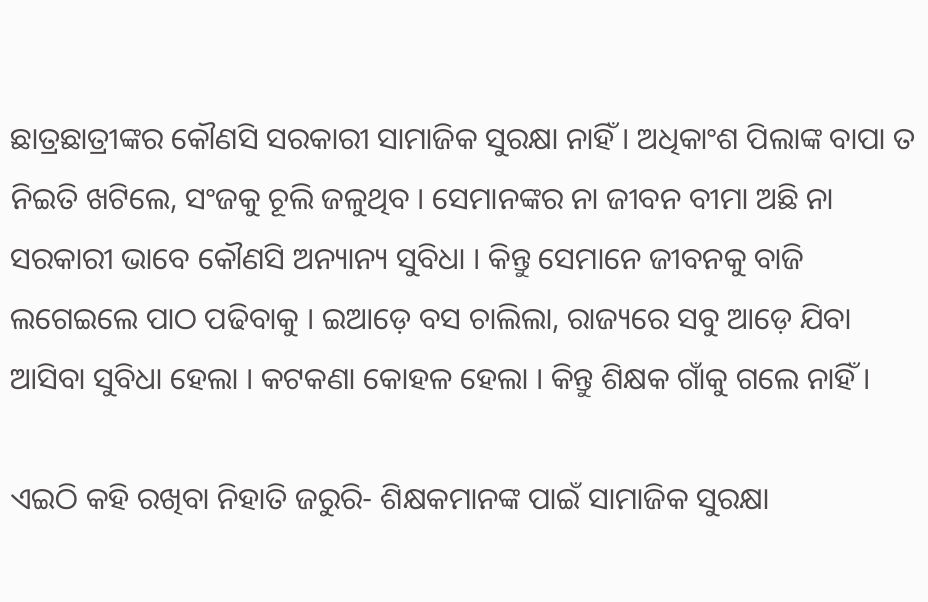ଛାତ୍ରଛାତ୍ରୀଙ୍କର କୌଣସି ସରକାରୀ ସାମାଜିକ ସୁରକ୍ଷା ନାହିଁ । ଅଧିକାଂଶ ପିଲାଙ୍କ ବାପା ତ ନିଇତି ଖଟିଲେ, ସଂଜକୁ ଚୂଲି ଜଳୁଥିବ । ସେମାନଙ୍କର ନା ଜୀବନ ବୀମା ଅଛି ନା ସରକାରୀ ଭାବେ କୌଣସି ଅନ୍ୟାନ୍ୟ ସୁବିଧା । କିନ୍ତୁ ସେମାନେ ଜୀବନକୁ ବାଜି ଲଗେଇଲେ ପାଠ ପଢିବାକୁ । ଇଆଡ଼େ ବସ ଚାଲିଲା, ରାଜ୍ୟରେ ସବୁ ଆଡ଼େ ଯିବା ଆସିବା ସୁବିଧା ହେଲା । କଟକଣା କୋହଳ ହେଲା । କିନ୍ତୁ ଶିକ୍ଷକ ଗାଁକୁ ଗଲେ ନାହିଁ ।

ଏଇଠି କହି ରଖିବା ନିହାତି ଜରୁରି- ଶିକ୍ଷକମାନଙ୍କ ପାଇଁ ସାମାଜିକ ସୁରକ୍ଷା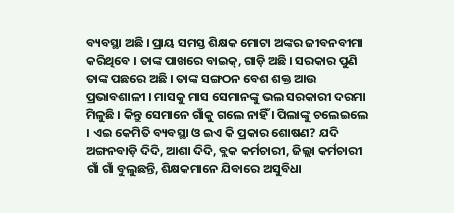ବ୍ୟବସ୍ଥା ଅଛି । ପ୍ରାୟ ସମସ୍ତ ଶିକ୍ଷକ ମୋଟା ଅଙ୍କର ଜୀବନବୀମା କରିଥିବେ । ତାଙ୍କ ପାଖରେ ବାଇକ୍‌, ଗାଡ଼ି ଅଛି । ସରକାର ପୁଣି ତାଙ୍କ ପଛରେ ଅଛି । ତାଙ୍କ ସଙ୍ଗଠନ ବେଶ ଶକ୍ତ ଆଉ ପ୍ରଭାବଶାଳୀ । ମାସକୁ ମାସ ସେମାନଙ୍କୁ ଭଲ ସରକାରୀ ଦରମା ମିଳୁଛି । କିନ୍ତୁ ସେମାନେ ଗାଁକୁ ଗଲେ ନାହିଁ । ପିଲାଙ୍କୁ ଚଲେଇଲେ । ଏଇ କେମିତି ବ୍ୟବସ୍ଥା ଓ ଇଏ କି ପ୍ରକାର ଶୋଷଣ? ଯଦି ଅଙ୍ଗନବାଡ଼ି ଦିଦି, ଆଶା ଦିଦି, ବ୍ଲକ କର୍ମଚାରୀ, ଜିଲ୍ଲା କର୍ମଚାରୀ ଗାଁ ଗାଁ ବୁଲୁଛନ୍ତି, ଶିକ୍ଷକମାନେ ଯିବାରେ ଅସୁବିଧା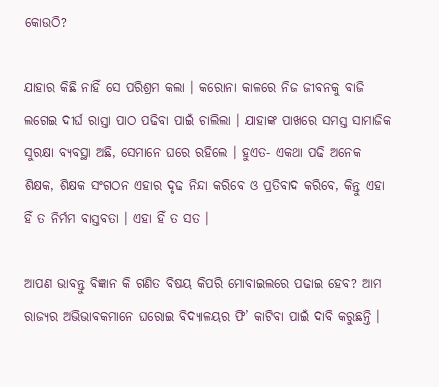କୋଉଠି?

ଯାହାର କିଛି ନାହିଁ ସେ ପରିଶ୍ରମ କଲା । କରୋନା କାଳରେ ନିଜ ଜୀବନକୁ ବାଜି ଲଗେଇ ଦୀର୍ଘ ରାସ୍ତା ପାଠ ପଢିବା ପାଇଁ ଚାଲିଲା । ଯାହାଙ୍କ ପାଖରେ ସମସ୍ତ ସାମାଜିକ ସୁରକ୍ଷା ବ୍ୟବସ୍ଥା ଅଛି, ସେମାନେ ଘରେ ରହିଲେ । ହୁଏତ- ଏକଥା ପଢି ଅନେକ ଶିକ୍ଷକ, ଶିକ୍ଷକ ସଂଗଠନ ଏହାର ଦୃଢ ନିନ୍ଦା କରିବେ ଓ ପ୍ରତିବାଦ କରିବେ, କିନ୍ତୁ ଏହା ହିଁ ତ ନିର୍ମମ ବାସ୍ତବତା । ଏହା ହିଁ ତ ସତ ।

ଆପଣ ଭାବନ୍ତୁ ବିଜ୍ଞାନ କି ଗଣିତ ବିଷୟ କିପରି ମୋବାଇଲରେ ପଢାଇ ହେବ? ଆମ ରାଜ୍ୟର ଅଭିଭାବକମାନେ ଘରୋଇ ବିଦ୍ୟାଳୟର ଫି’ କାଟିବା ପାଇଁ ଦାବି କରୁଛନ୍ତି ।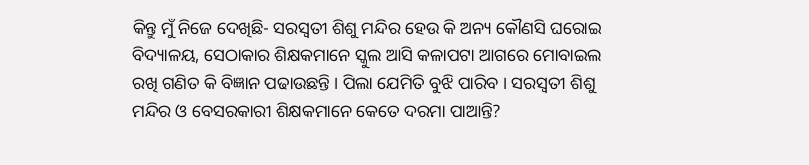କିନ୍ତୁ ମୁଁ ନିଜେ ଦେଖିଛି- ସରସ୍ୱତୀ ଶିଶୁ ମନ୍ଦିର ହେଉ କି ଅନ୍ୟ କୌଣସି ଘରୋଇ ବିଦ୍ୟାଳୟ, ସେଠାକାର ଶିକ୍ଷକମାନେ ସ୍କୁଲ ଆସି କଳାପଟା ଆଗରେ ମୋବାଇଲ ରଖି ଗଣିତ କି ବିଜ୍ଞାନ ପଢାଉଛନ୍ତି । ପିଲା ଯେମିତି ବୁଝି ପାରିବ । ସରସ୍ୱତୀ ଶିଶୁ ମନ୍ଦିର ଓ ବେସରକାରୀ ଶିକ୍ଷକମାନେ କେତେ ଦରମା ପାଆନ୍ତି?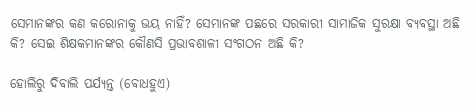ସେମାନଙ୍କର କଣ କରୋନାକୁ ଭୟ ନାହିଁ? ସେମାନଙ୍କ ପଛରେ ସରକାରୀ ସାମାଜିକ ସୁରକ୍ଷା ବ୍ୟବସ୍ଥା ଅଛି କି? ସେଇ ଶିକ୍ଷକମାନଙ୍କର କୌଣସି ପ୍ରଭାବଶାଳୀ ସଂଗଠନ ଅଛି କି?

ହୋଲିରୁ ଦିବାଲି ପର୍ଯ୍ୟନ୍ତ (ବୋଧହୁଏ)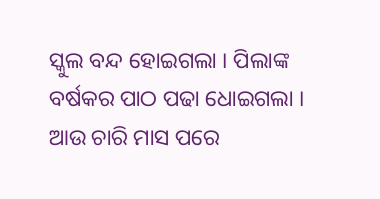ସ୍କୁଲ ବନ୍ଦ ହୋଇଗଲା । ପିଲାଙ୍କ ବର୍ଷକର ପାଠ ପଢା ଧୋଇଗଲା । ଆଉ ଚାରି ମାସ ପରେ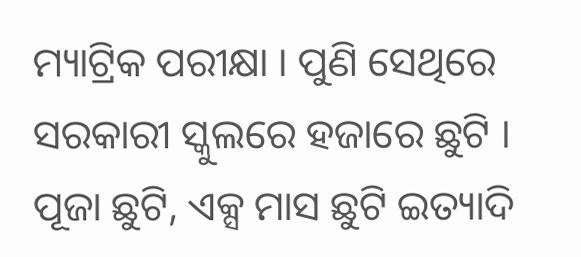ମ୍ୟାଟ୍ରିକ ପରୀକ୍ଷା । ପୁଣି ସେଥିରେ ସରକାରୀ ସ୍କୁଲରେ ହଜାରେ ଛୁଟି । ପୂଜା ଛୁଟି, ଏକ୍ସ ମାସ ଛୁଟି ଇତ୍ୟାଦି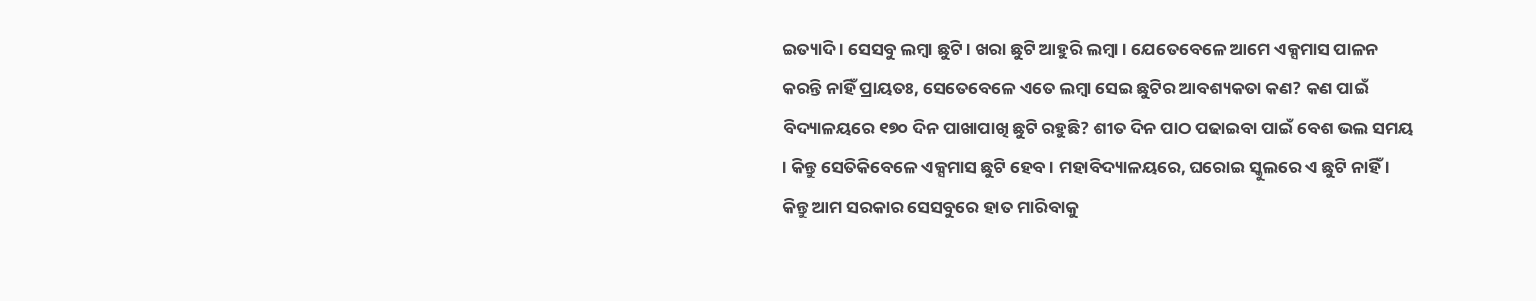ଇତ୍ୟାଦି । ସେସବୁ ଲମ୍ବା ଛୁଟି । ଖରା ଛୁଟି ଆହୁରି ଲମ୍ବା । ଯେତେବେଳେ ଆମେ ଏକ୍ସମାସ ପାଳନ କରନ୍ତି ନାହିଁ ପ୍ରାୟତଃ, ସେତେବେଳେ ଏତେ ଲମ୍ବା ସେଇ ଛୁଟିର ଆବଶ୍ୟକତା କଣ? କଣ ପାଇଁ ବିଦ୍ୟାଳୟରେ ୧୭୦ ଦିନ ପାଖାପାଖି ଛୁଟି ରହୁଛି? ଶୀତ ଦିନ ପାଠ ପଢାଇବା ପାଇଁ ବେଶ ଭଲ ସମୟ । କିନ୍ତୁ ସେତିକିବେଳେ ଏକ୍ସମାସ ଛୁଟି ହେବ । ମହାବିଦ୍ୟାଳୟରେ, ଘରୋଇ ସ୍କୁଲରେ ଏ ଛୁଟି ନାହିଁ । କିନ୍ତୁ ଆମ ସରକାର ସେସବୁରେ ହାତ ମାରିବାକୁ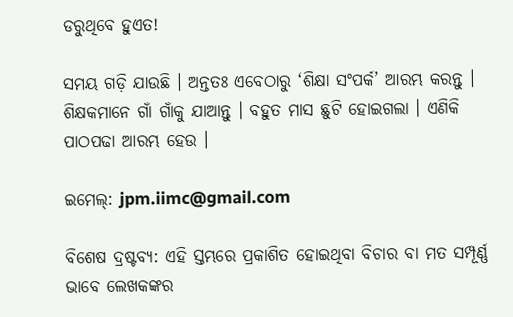ଡରୁଥିବେ ହୁଏତ!

ସମୟ ଗଡ଼ି ଯାଉଛି । ଅନ୍ତତଃ ଏବେଠାରୁ ‘ଶିକ୍ଷା ସଂପର୍କ’ ଆରମ୍ଭ କରନ୍ତୁ । ଶିକ୍ଷକମାନେ ଗାଁ ଗାଁକୁ ଯାଆନ୍ତୁ । ବହୁତ ମାସ ଛୁଟି ହୋଇଗଲା । ଏଣିକି ପାଠପଢା ଆରମ୍ଭ ହେଉ ।

ଇମେଲ୍‌: jpm.iimc@gmail.com

ବିଶେଷ ଦ୍ରଷ୍ଟବ୍ୟ: ଏହି ସ୍ତମ୍ଭରେ ପ୍ରକାଶିତ ହୋଇଥିବା ବିଚାର ବା ମତ ସମ୍ପୂର୍ଣ୍ଣ ଭାବେ ଲେଖକଙ୍କର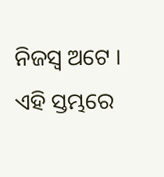ନିଜସ୍ୱ ଅଟେ । ଏହି ସ୍ତମ୍ଭରେ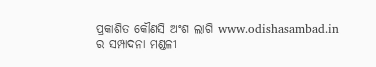ପ୍ରକାଶିତ କୌଣସି ଅଂଶ ଲାଗି www.odishasambad.in ର ସମ୍ପାଦନା ମଣ୍ଡଳୀ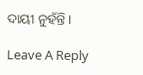ଦାୟୀ ନୁହଁନ୍ତି ।

Leave A Reply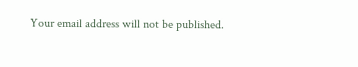Your email address will not be published.